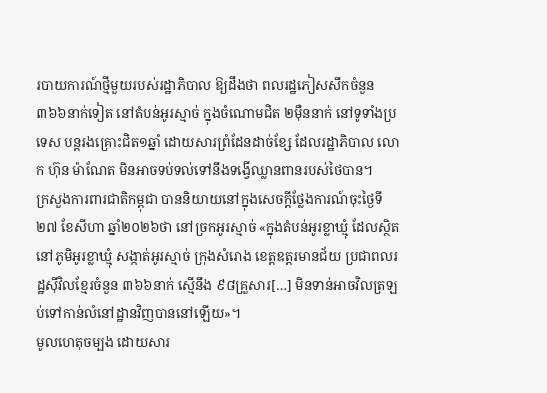របាយការណ៍ថ្មីមួយរបស់រដ្ឋាភិបាល ឱ្យដឹងថា ពលរដ្ឋភៀសសឹកចំនួន ៣៦៦នាក់ទៀត នៅតំបន់អូរស្មាច់ ក្នុងចំណោមជិត ២ម៉ឺននាក់ នៅទូទាំងប្រទេស បន្តរងគ្រោះជិត១ឆ្នាំ ដោយសារព្រំដែនដាច់ខ្សែ ដែលរដ្ឋាភិបាល លោក ហ៊ុន ម៉ាណែត មិនអាចទប់ទល់ទៅនឹងទង្វើឈ្លានពានរបស់ថៃបាន។
ក្រសួងការពារជាតិកម្ពុជា បាននិយាយនៅក្នុងសេចក្តីថ្លែងការណ៍ចុះថ្ងៃទី២៧ ខែសីហា ឆ្នាំ២០២៦ថា នៅច្រកអូរស្មាច់ «ក្នុងតំបន់អូរខ្លាឃ្មុំ ដែលស្ថិតនៅភូមិអូរខ្លាឃ្មុំ សង្កាត់អូរស្មាច់ ក្រុងសំរោង ខេត្តឧត្តរមានជ័យ ប្រជាពលរដ្ឋស៊ីវិលខ្មែរចំនួន ៣៦៦នាក់ ស្មើនឹង ៩៨គ្រួសារ[…] មិនទាន់អាចវិលត្រឡប់ទៅកាន់លំនៅដ្ឋានវិញបាននៅឡើយ»។
មូលហេតុចម្បង ដោយសារ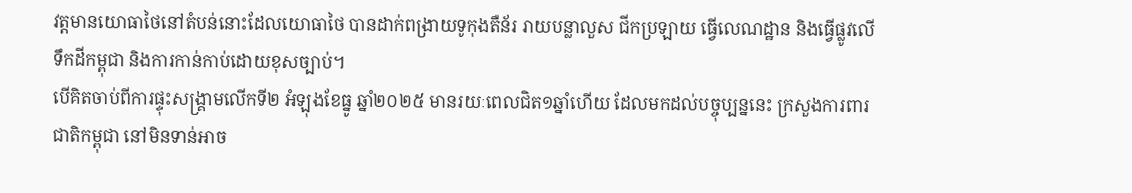វត្តមានយោធាថៃនៅតំបន់នោះដែលយោធាថៃ បានដាក់ពង្រាយទូកុងតឺន័រ រាយបន្លាលួស ជីកប្រឡាយ ធ្វើលេណដ្ឋាន និងធ្វើផ្លូវលើទឹកដីកម្ពុជា និងការកាន់កាប់ដោយខុសច្បាប់។
បើគិតចាប់ពីការផ្ទុះសង្គ្រាមលើកទី២ អំឡុងខែធ្នូ ឆ្នាំ២០២៥ មានរយៈពេលជិត១ឆ្នាំហើយ ដែលមកដល់បច្ចុប្បន្ននេះ ក្រសួងការពារជាតិកម្ពុជា នៅមិនទាន់អាច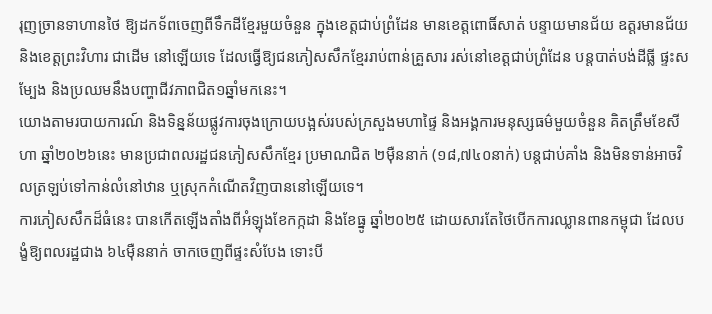រុញច្រានទាហានថៃ ឱ្យដកទ័ពចេញពីទឹកដីខ្មែរមួយចំនួន ក្នុងខេត្តជាប់ព្រំដែន មានខេត្តពោធិ៍សាត់ បន្ទាយមានជ័យ ឧត្តរមានជ័យ និងខេត្តព្រះវិហារ ជាដើម នៅឡើយទេ ដែលធ្វើឱ្យជនភៀសសឹកខ្មែររាប់ពាន់គ្រួសារ រស់នៅខេត្តជាប់ព្រំដែន បន្តបាត់បង់ដីធ្លី ផ្ទះសម្បែង និងប្រឈមនឹងបញ្ហាជីវភាពជិត១ឆ្នាំមកនេះ។
យោងតាមរបាយការណ៍ និងទិន្នន័យផ្លូវការចុងក្រោយបង្អស់របស់ក្រសួងមហាផ្ទៃ និងអង្គការមនុស្សធម៌មួយចំនួន គិតត្រឹមខែសីហា ឆ្នាំ២០២៦នេះ មានប្រជាពលរដ្ឋជនភៀសសឹកខ្មែរ ប្រមាណជិត ២ម៉ឺននាក់ (១៨,៧៤០នាក់) បន្តជាប់គាំង និងមិនទាន់អាចវិលត្រឡប់ទៅកាន់លំនៅឋាន ឬស្រុកកំណើតវិញបាននៅឡើយទេ។
ការភៀសសឹកដ៏ធំនេះ បានកើតឡើងតាំងពីអំឡុងខែកក្កដា និងខែធ្នូ ឆ្នាំ២០២៥ ដោយសារតែថៃបើកការឈ្លានពានកម្ពុជា ដែលបង្ខំឱ្យពលរដ្ឋជាង ៦៤ម៉ឺននាក់ ចាកចេញពីផ្ទះសំបែង ទោះបី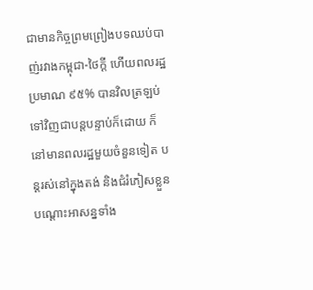ជាមានកិច្ចព្រមព្រៀងបទឈប់បាញ់រវាងកម្ពុជា-ថៃក្ដី ហើយពលរដ្ឋប្រមាណ ៩៥% បានវិលត្រឡប់ទៅវិញជាបន្តបន្ទាប់ក៏ដោយ ក៏នៅមានពលរដ្ឋមួយចំនួនទៀត បន្តរស់នៅក្នុងតង់ និងជំរំភៀសខ្លួនបណ្តោះអាសន្នទាំង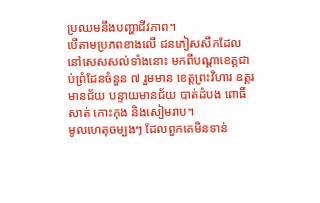ប្រឈមនឹងបញ្ហាជីវភាព។
បើតាមប្រភពខាងលើ ជនភៀសសឹកដែលនៅសេសសល់ទាំងនោះ មកពីបណ្តាខេត្តជាប់ព្រំដែនចំនួន ៧ រួមមាន ខេត្តព្រះវិហារ ឧត្តរមានជ័យ បន្ទាយមានជ័យ បាត់ដំបង ពោធិ៍សាត់ កោះកុង និងសៀមរាប។
មូលហេតុចម្បងៗ ដែលពួកគេមិនទាន់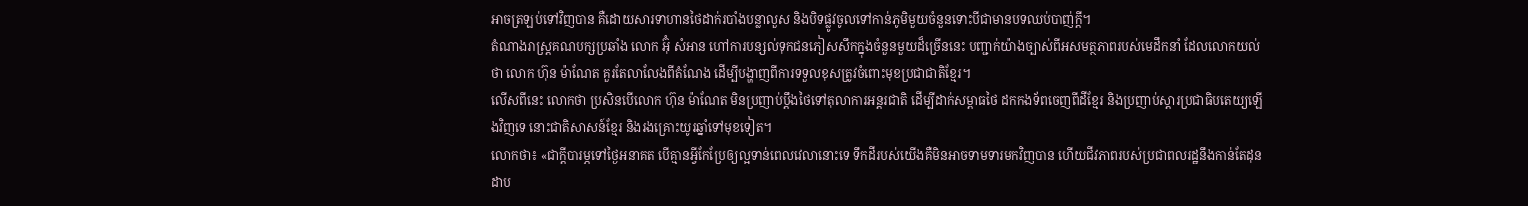អាចត្រឡប់ទៅវិញបាន គឺដោយសារទាហានថៃដាក់របាំងបន្លាលួស និងបិទផ្លូវចូលទៅកាន់ភូមិមួយចំនួនទោះបីជាមានបទឈប់បាញ់ក្ដី។
តំណាងរាស្ត្រគណបក្សប្រឆាំង លោក អ៊ុំ សំអាន ហៅការបន្សល់ទុកជនភៀសសឹកក្នុងចំនួនមួយដ៏ច្រើននេះ បញ្ជាក់យ៉ាងច្បាស់ពីអសមត្ថភាពរបស់មេដឹកនាំ ដែលលោកយល់ថា លោក ហ៊ុន ម៉ាណែត គួរតែលាលែងពីតំណែង ដើម្បីបង្ហាញពីការទទួលខុសត្រូវចំពោះមុខប្រជាជាតិខ្មែរ។
លើសពីនេះ លោកថា ប្រសិនបើលោក ហ៊ុន ម៉ាណែត មិនប្រញាប់ប្តឹងថៃទៅតុលាការអន្តរជាតិ ដើម្បីដាក់សម្ពាធថៃ ដកកងទ័ពចេញពីដីខ្មែរ និងប្រញាប់ស្តារប្រជាធិបតេយ្យឡើងវិញទេ នោះជាតិសាសន៍ខ្មែរ និងរងគ្រោះយូរឆ្នាំទៅមុខទៀត។
លោកថា៖ «ជាក្តីបារម្ភទៅថ្ងៃអនាគត បើគ្មានអ្វីកែប្រែឲ្យល្អទាន់ពេលវេលានោះទេ ទឹកដីរបស់យើងគឺមិនអាចទាមទារមកវិញបាន ហើយជីវភាពរបស់ប្រជាពលរដ្ឋនឹងកាន់តែដុនដាប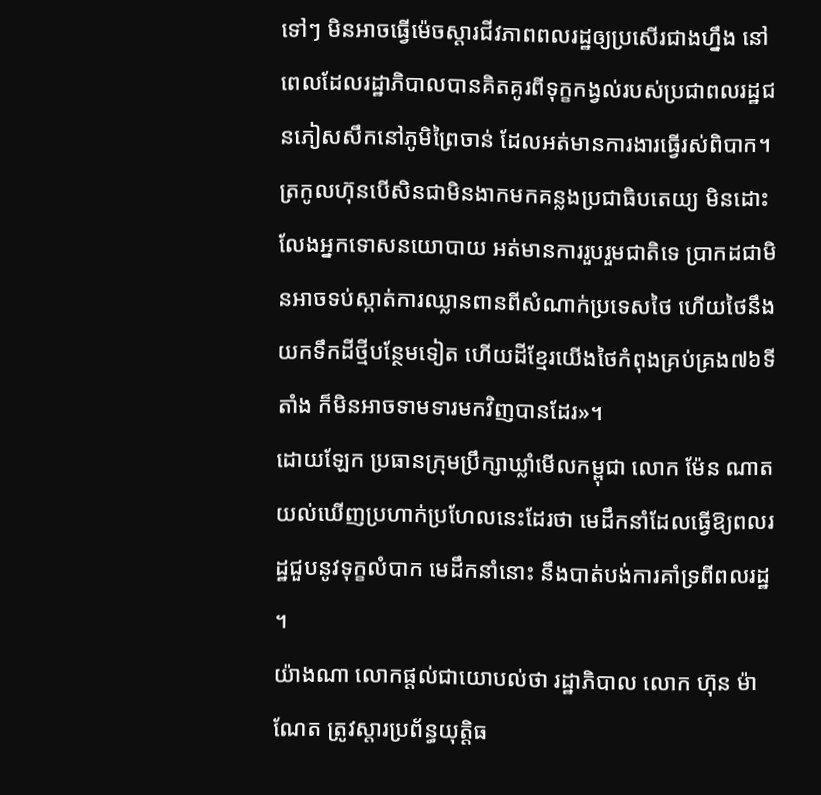ទៅៗ មិនអាចធ្វើម៉េចស្ដារជីវភាពពលរដ្ឋឲ្យប្រសើរជាងហ្នឹង នៅពេលដែលរដ្ឋាភិបាលបានគិតគូរពីទុក្ខកង្វល់របស់ប្រជាពលរដ្ឋជនភៀសសឹកនៅភូមិព្រៃចាន់ ដែលអត់មានការងារធ្វើរស់ពិបាក។ ត្រកូលហ៊ុនបើសិនជាមិនងាកមកគន្លងប្រជាធិបតេយ្យ មិនដោះលែងអ្នកទោសនយោបាយ អត់មានការរួបរួមជាតិទេ ប្រាកដជាមិនអាចទប់ស្កាត់ការឈ្លានពានពីសំណាក់ប្រទេសថៃ ហើយថៃនឹងយកទឹកដីថ្មីបន្ថែមទៀត ហើយដីខ្មែរយើងថៃកំពុងគ្រប់គ្រង៧៦ទីតាំង ក៏មិនអាចទាមទារមកវិញបានដែរ»។
ដោយឡែក ប្រធានក្រុមប្រឹក្សាឃ្លាំមើលកម្ពុជា លោក ម៉ែន ណាត យល់ឃើញប្រហាក់ប្រហែលនេះដែរថា មេដឹកនាំដែលធ្វើឱ្យពលរដ្ឋជួបនូវទុក្ខលំបាក មេដឹកនាំនោះ នឹងបាត់បង់ការគាំទ្រពីពលរដ្ឋ ។
យ៉ាងណា លោកផ្តល់ជាយោបល់ថា រដ្ឋាភិបាល លោក ហ៊ុន ម៉ាណែត ត្រូវស្តារប្រព័ន្ធយុត្តិធ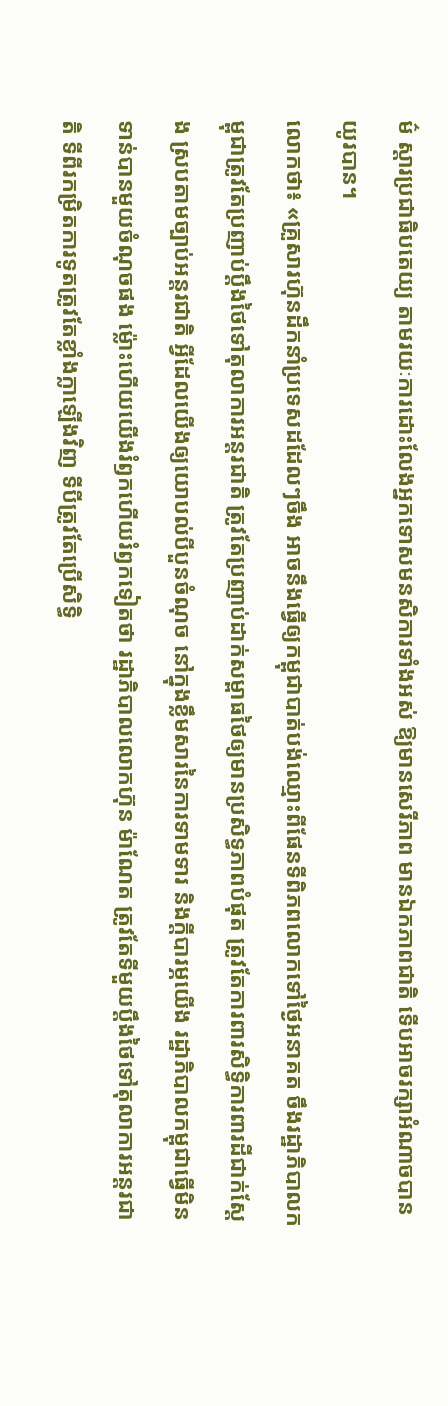ម៌ ស្តារប្រជាធិបតេយ្យ តាមរយៈការដោះលែងអ្នកទោសមនសិការទាំងអស់ ឱ្យមានសេរីភាព មានឯកភាពជាតិ ទើបអាចរក្សាអំណាចបានយូរបាន។
លោកថា៖ «គ្រួសារហ៊ុនដឹកនាំប្រទេសដដែលៗចឹង អាចនឹងធ្វើឲ្យកម្ពុជាបាត់បង់ឈ្មោះពីផែនទីពិភពលោកទៅថ្ងៃអនាគត ចឹងរដ្ឋាភិបាលកម្ពុជាត្រូវតែប្រញាប់ប្ដឹងថៃទៅតុលាការអន្តរជាតិ ត្រូវតែប្រញាប់ដាក់សម្ពាធថៃឲ្យមានប្រសិទ្ធភាពបំផុត ត្រូវតែការពារសិទ្ធិការពារដីជាក់ស្ដែង ស្របតាមច្បាប់អន្តរជាតិ អ្វីដែលយើងឲ្យយោបល់បីបួនចំណុច នៅក្នុងខ្លឹមសារនៃការទាមទារ និងក្ដីបារម្ភយើង រដ្ឋាភិបាលកម្ពុជាធ្វើមិនទាន់បានមួយចំណុចផង ម្ល៉ោះហើយយើងរំឭកហើយរំឭកទៀតថា រដ្ឋាភិបាលលោកហ៊ុន ម៉ាណែត ត្រូវតែទីមួយប្ដឹងថៃទៅតុលាការអន្តរជាតិ ទីពីរកម្រិតការទូតត្រូវតែខ្លាំងក្លាឡើងវិញ ទីបីត្រូវតែប្រើសិទ្ធិ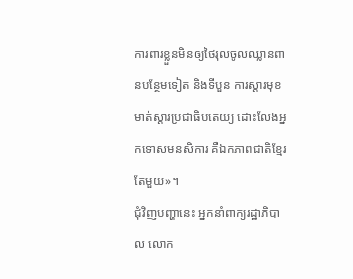ការពារខ្លួនមិនឲ្យថៃរុលចូលឈ្លានពានបន្ថែមទៀត និងទីបួន ការស្ដារមុខមាត់ស្ដារប្រជាធិបតេយ្យ ដោះលែងអ្នកទោសមនសិការ គឺឯកភាពជាតិខ្មែរតែមួយ»។
ជុំវិញបញ្ហានេះ អ្នកនាំពាក្យរដ្ឋាភិបាល លោក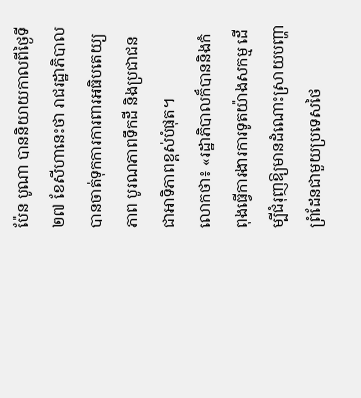ប៉ែន បូណា បាននិយាយកាលពីថ្ងៃទី២៧ ខែសីហានេះថា រាជរដ្ឋាភិបាល បានចាត់ទុកការការពារអធិបតេយ្យភាព បូរណភាពទឹកដី និងប្រជាជន ជាអាទិភាពខ្ពស់បំផុត។
លោកថា៖ «រដ្ឋាភិបាលក៏បាននិងកំពុងធ្វើការងារការទូតយ៉ាងសកម្ម ដើម្បីជំរុញឱ្យមានដំណោះស្រាយបញ្ហាព្រំដែនជាមួយប្រទេសថៃ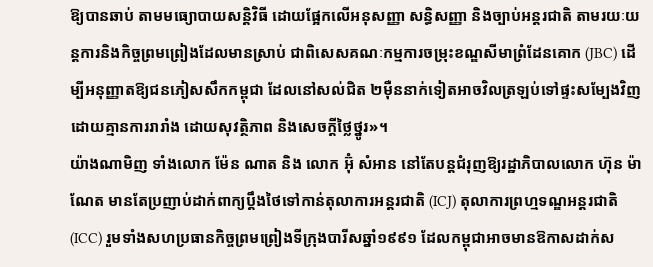ឱ្យបានឆាប់ តាមមធ្យោបាយសន្តិវិធី ដោយផ្អែកលើអនុសញ្ញា សន្ធិសញ្ញា និងច្បាប់អន្តរជាតិ តាមរយៈយន្តការនិងកិច្ចព្រមព្រៀងដែលមានស្រាប់ ជាពិសេសគណៈកម្មការចម្រុះខណ្ឌសីមាព្រំដែនគោក (JBC) ដើម្បីអនុញ្ញាតឱ្យជនភៀសសឹកកម្ពុជា ដែលនៅសល់ជិត ២ម៉ឺននាក់ទៀតអាចវិលត្រឡប់ទៅផ្ទះសម្បែងវិញ ដោយគ្មានការរារាំង ដោយសុវត្ថិភាព និងសេចក្តីថ្លៃថ្នូរ»។
យ៉ាងណាមិញ ទាំងលោក ម៉ែន ណាត និង លោក អ៊ុំ សំអាន នៅតែបន្តជំរុញឱ្យរដ្ឋាភិបាលលោក ហ៊ុន ម៉ាណែត មានតែប្រញាប់ដាក់ពាក្យប្ដឹងថៃទៅកាន់តុលាការអន្តរជាតិ (ICJ) តុលាការព្រហ្មទណ្ឌអន្តរជាតិ (ICC) រួមទាំងសហប្រធានកិច្ចព្រមព្រៀងទីក្រុងបារីសឆ្នាំ១៩៩១ ដែលកម្ពុជាអាចមានឱកាសដាក់ស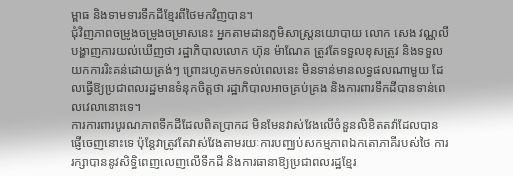ម្ពាធ និងទាមទារទឹកដីខ្មែរពីថៃមកវិញបាន។
ជុំវិញភាពចម្រូងចម្រូងចម្រាសនេះ អ្នកតាមដានភូមិសាស្ត្រនយោបាយ លោក សេង វណ្ណលី បង្ហាញការយល់ឃើញថា រដ្ឋាភិបាលលោក ហ៊ុន ម៉ាណែត ត្រូវតែទទួលខុសត្រូវ និងទទួលយកការរិះគន់ដោយត្រង់ៗ ព្រោះរហូតមកទល់ពេលនេះ មិនទាន់មានលទ្ធផលណាមួយ ដែលធ្វើឱ្យប្រជាពលរដ្ឋមានទំនុកចិត្តថា រដ្ឋាភិបាលអាចគ្រប់គ្រង និងការពារទឹកដីបានទាន់ពេលវេលានោះទេ។
ការការពារបូរណភាពទឹកដីដែលពិតប្រាកដ មិនមែនវាស់វែងលើចំនួនលិខិតតវ៉ាដែលបានផ្ញើចេញនោះទេ ប៉ុន្តែវាត្រូវតែវាស់វែងតាមរយៈការបញ្ឈប់សកម្មភាពឯកតោភាគីរបស់ថៃ ការរក្សាបាននូវសិទ្ធិពេញលេញលើទឹកដី និងការធានាឱ្យប្រជាពលរដ្ឋខ្មែរ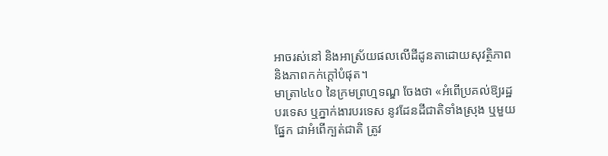អាចរស់នៅ និងអាស្រ័យផលលើដីដូនតាដោយសុវត្ថិភាព និងភាពកក់ក្តៅបំផុត។
មាត្រា៤៤០ នៃក្រមព្រហ្មទណ្ឌ ចែងថា «អំពើប្រគល់ឱ្យរដ្ឋបរទេស ឬភ្នាក់ងារបរទេស នូវដែនដីជាតិទាំងស្រុង ឬមួយផ្នែក ជាអំពើក្បត់ជាតិ ត្រូវ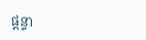ផ្តន្ទា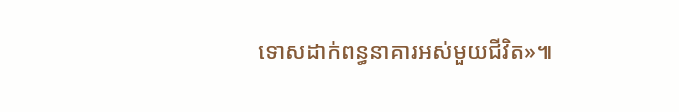ទោសដាក់ពន្ធនាគារអស់មួយជីវិត»៕